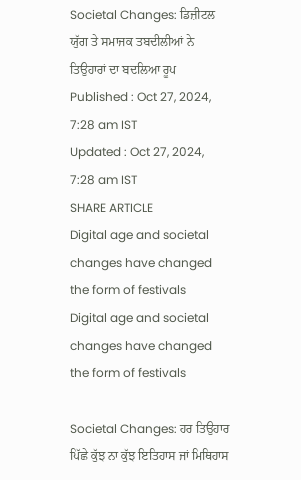Societal Changes: ਡਿਜ਼ੀਟਲ ਯੁੱਗ ਤੇ ਸਮਾਜਕ ਤਬਦੀਲੀਆਂ ਨੇ ਤਿਉਹਾਰਾਂ ਦਾ ਬਦਲਿਆ ਰੂਪ
Published : Oct 27, 2024, 7:28 am IST
Updated : Oct 27, 2024, 7:28 am IST
SHARE ARTICLE
Digital age and societal changes have changed the form of festivals
Digital age and societal changes have changed the form of festivals

Societal Changes: ਹਰ ਤਿਉਹਾਰ ਪਿੱਛੇ ਕੁੱਝ ਨਾ ਕੁੱਝ ਇਤਿਹਾਸ ਜਾਂ ਮਿਥਿਹਾਸ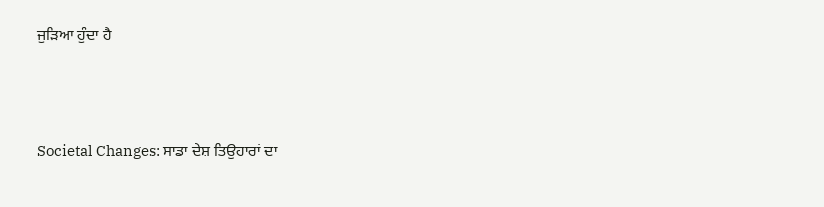ਜੁੜਿਆ ਹੁੰਦਾ ਹੈ



Societal Changes: ਸਾਡਾ ਦੇਸ਼ ਤਿਉਹਾਰਾਂ ਦਾ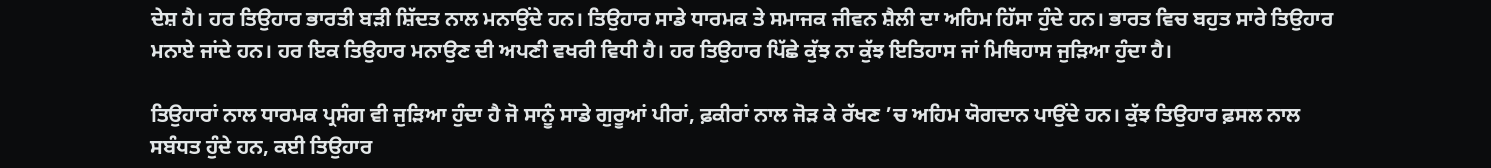ਦੇਸ਼ ਹੈ। ਹਰ ਤਿਉਹਾਰ ਭਾਰਤੀ ਬੜੀ ਸ਼ਿੱਦਤ ਨਾਲ ਮਨਾਉਂਦੇ ਹਨ। ਤਿਉਹਾਰ ਸਾਡੇ ਧਾਰਮਕ ਤੇ ਸਮਾਜਕ ਜੀਵਨ ਸ਼ੈਲੀ ਦਾ ਅਹਿਮ ਹਿੱਸਾ ਹੁੰਦੇ ਹਨ। ਭਾਰਤ ਵਿਚ ਬਹੁਤ ਸਾਰੇ ਤਿਉਹਾਰ ਮਨਾਏ ਜਾਂਦੇ ਹਨ। ਹਰ ਇਕ ਤਿਉਹਾਰ ਮਨਾਉਣ ਦੀ ਅਪਣੀ ਵਖਰੀ ਵਿਧੀ ਹੈ। ਹਰ ਤਿਉਹਾਰ ਪਿੱਛੇ ਕੁੱਝ ਨਾ ਕੁੱਝ ਇਤਿਹਾਸ ਜਾਂ ਮਿਥਿਹਾਸ ਜੁੜਿਆ ਹੁੰਦਾ ਹੈ।

ਤਿਉਹਾਰਾਂ ਨਾਲ ਧਾਰਮਕ ਪ੍ਰਸੰਗ ਵੀ ਜੁੜਿਆ ਹੁੰਦਾ ਹੈ ਜੋ ਸਾਨੂੰ ਸਾਡੇ ਗੁਰੂਆਂ ਪੀਰਾਂ, ਫ਼ਕੀਰਾਂ ਨਾਲ ਜੋੜ ਕੇ ਰੱਖਣ ’ਚ ਅਹਿਮ ਯੋਗਦਾਨ ਪਾਉਂਦੇ ਹਨ। ਕੁੱਝ ਤਿਉਹਾਰ ਫ਼ਸਲ ਨਾਲ ਸਬੰਧਤ ਹੁੰਦੇ ਹਨ, ਕਈ ਤਿਉਹਾਰ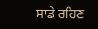ਸਾਡੇ ਰਹਿਣ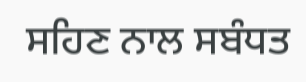ਸਹਿਣ ਨਾਲ ਸਬੰਧਤ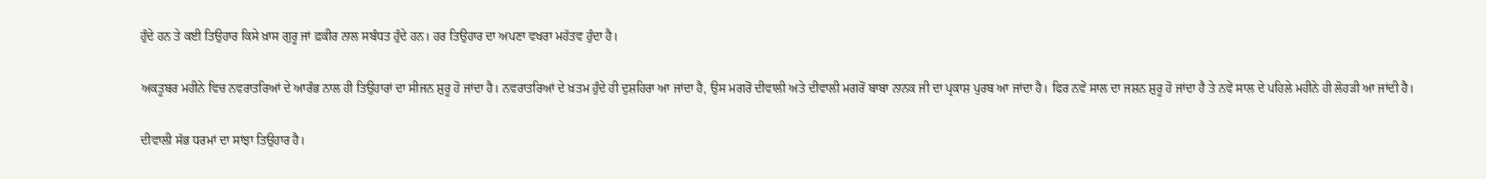ਹੁੰਦੇ ਹਨ ਤੇ ਕਈ ਤਿਉਹਾਰ ਕਿਸੇ ਖ਼ਾਸ ਗੁਰੂ ਜਾਂ ਫ਼ਕੀਰ ਨਾਲ ਸਬੰਧਤ ਹੁੰਦੇ ਹਨ। ਹਰ ਤਿਉਹਾਰ ਦਾ ਅਪਣਾ ਵਖਰਾ ਮਹੱਤਵ ਹੁੰਦਾ ਹੈ।

ਅਕਤੂਬਰ ਮਹੀਨੇ ਵਿਚ ਨਵਰਾਤਰਿਆਂ ਦੇ ਆਰੰਭ ਨਾਲ ਹੀ ਤਿਉਹਾਰਾਂ ਦਾ ਸੀਜਨ ਸ਼ੁਰੂ ਹੋ ਜਾਂਦਾ ਹੈ। ਨਵਰਾਤਰਿਆਂ ਦੇ ਖ਼ਤਮ ਹੁੰਦੇ ਹੀ ਦੁਸ਼ਹਿਰਾ ਆ ਜਾਂਦਾ ਹੈ, ਉਸ ਮਗਰੋਂ ਦੀਵਾਲੀ ਅਤੇ ਦੀਵਾਲੀ ਮਗਰੋਂ ਬਾਬਾ ਨਾਨਕ ਜੀ ਦਾ ਪ੍ਰਕਾਸ਼ ਪੁਰਬ ਆ ਜਾਂਦਾ ਹੈ। ਫਿਰ ਨਵੇਂ ਸਾਲ ਦਾ ਜਸ਼ਨ ਸ਼ੁਰੂ ਹੋ ਜਾਂਦਾ ਹੈ ਤੇ ਨਵੇਂ ਸਾਲ ਦੇ ਪਹਿਲੇ ਮਹੀਨੇ ਹੀ ਲੋਹੜੀ ਆ ਜਾਂਦੀ ਹੈ।

ਦੀਵਾਲੀ ਸੱਭ ਧਰਮਾਂ ਦਾ ਸਾਂਝਾ ਤਿਉਹਾਰ ਹੈ।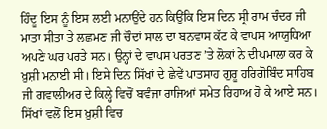ਹਿੰਦੂ ਇਸ ਨੂੰ ਇਸ ਲਈ ਮਨਾਉਂਦੇ ਹਨ ਕਿਉਂਕਿ ਇਸ ਦਿਨ ਸ੍ਰੀ ਰਾਮ ਚੰਦਰ ਜੀ ਮਾਤਾ ਸੀਤਾ ਤੇ ਲਛਮਣ ਜੀ ਚੌਦਾਂ ਸਾਲ ਦਾ ਬਨਵਾਸ ਕੱਟ ਕੇ ਵਾਪਸ ਆਯੁਧਿਆ ਅਪਣੇ ਘਰ ਪਰਤੇ ਸਨ। ਉਨ੍ਹਾਂ ਦੇ ਵਾਪਸ ਪਰਤਣ ’ਤੇ ਲੋਕਾਂ ਨੇ ਦੀਪਮਾਲਾ ਕਰ ਕੇ ਖ਼ੁਸ਼ੀ ਮਨਾਈ ਸੀ। ਇਸੇ ਦਿਨ ਸਿੱਖਾਂ ਦੇ ਛੇਵੇਂ ਪਾਤਸਾਹ ਗੁਰੂ ਹਰਿਗੋਬਿੰਦ ਸਾਹਿਬ ਜੀ ਗਵਾਲੀਅਰ ਦੇ ਕਿਲ੍ਹੇ ਵਿਚੋਂ ਬਵੰਜਾ ਰਾਜਿਆਂ ਸਮੇਤ ਰਿਹਾਅ ਹੋ ਕੇ ਆਏ ਸਨ। ਸਿੱਖਾਂ ਵਲੋਂ ਇਸ ਖ਼ੁਸ਼ੀ ਵਿਚ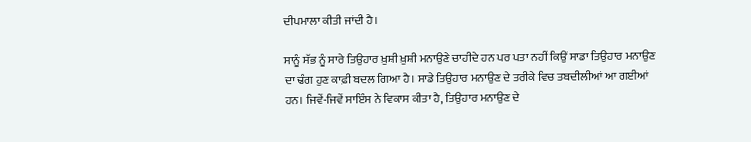ਦੀਪਮਾਲਾ ਕੀਤੀ ਜਾਂਦੀ ਹੈ।

ਸਾਨੂੰ ਸੱਭ ਨੂੰ ਸਾਰੇ ਤਿਉਹਾਰ ਖ਼ੁਸ਼ੀ ਖ਼ੁਸ਼ੀ ਮਨਾਉਣੇ ਚਾਹੀਦੇ ਹਨ ਪਰ ਪਤਾ ਨਹੀਂ ਕਿਉਂ ਸਾਡਾ ਤਿਉਹਾਰ ਮਨਾਉਣ ਦਾ ਢੰਗ ਹੁਣ ਕਾਫ਼ੀ ਬਦਲ ਗਿਆ ਹੈ। ਸਾਡੇ ਤਿਉਹਾਰ ਮਨਾਉਣ ਦੇ ਤਰੀਕੇ ਵਿਚ ਤਬਦੀਲੀਆਂ ਆ ਗਈਆਂ ਹਨ। ਜਿਵੇਂ-ਜਿਵੇਂ ਸਾਇੰਸ ਨੇ ਵਿਕਾਸ ਕੀਤਾ ਹੈ, ਤਿਉਹਾਰ ਮਨਾਉਣ ਦੇ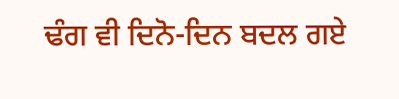ਢੰਗ ਵੀ ਦਿਨੋ-ਦਿਨ ਬਦਲ ਗਏ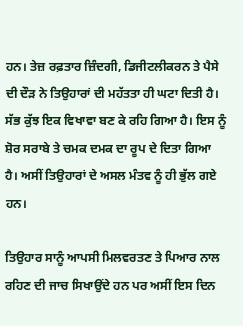ਹਨ। ਤੇਜ਼ ਰਫ਼ਤਾਰ ਜ਼ਿੰਦਗੀ, ਡਿਜੀਟਲੀਕਰਨ ਤੇ ਪੈਸੇ ਦੀ ਦੌੜ ਨੇ ਤਿਉਹਾਰਾਂ ਦੀ ਮਹੱਤਤਾ ਹੀ ਘਟਾ ਦਿਤੀ ਹੈ। ਸੱਭ ਕੁੱਝ ਇਕ ਵਿਖਾਵਾ ਬਣ ਕੇ ਰਹਿ ਗਿਆ ਹੈ। ਇਸ ਨੂੰ ਸ਼ੋਰ ਸਰਾਬੇ ਤੇ ਚਮਕ ਦਮਕ ਦਾ ਰੂਪ ਦੇ ਦਿਤਾ ਗਿਆ ਹੈ। ਅਸੀਂ ਤਿਉਹਾਰਾਂ ਦੇ ਅਸਲ ਮੰਤਵ ਨੂੰ ਹੀ ਭੁੱਲ ਗਏ ਹਨ।

ਤਿਉਹਾਰ ਸਾਨੂੰ ਆਪਸੀ ਮਿਲਵਰਤਣ ਤੇ ਪਿਆਰ ਨਾਲ ਰਹਿਣ ਦੀ ਜਾਚ ਸਿਖਾਉਂਦੇ ਹਨ ਪਰ ਅਸੀਂ ਇਸ ਦਿਨ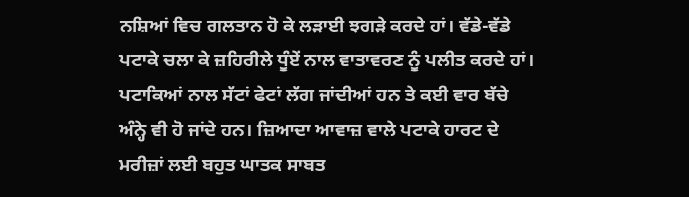ਨਸ਼ਿਆਂ ਵਿਚ ਗਲਤਾਨ ਹੋ ਕੇ ਲੜਾਈ ਝਗੜੇ ਕਰਦੇ ਹਾਂ। ਵੱਡੇ-ਵੱਡੇ ਪਟਾਕੇ ਚਲਾ ਕੇ ਜ਼ਹਿਰੀਲੇ ਧੂੰਏਂ ਨਾਲ ਵਾਤਾਵਰਣ ਨੂੰ ਪਲੀਤ ਕਰਦੇ ਹਾਂ। ਪਟਾਕਿਆਂ ਨਾਲ ਸੱਟਾਂ ਫੇਟਾਂ ਲੱਗ ਜਾਂਦੀਆਂ ਹਨ ਤੇ ਕਈ ਵਾਰ ਬੱਚੇ ਅੰਨ੍ਹੇ ਵੀ ਹੋ ਜਾਂਦੇ ਹਨ। ਜ਼ਿਆਦਾ ਆਵਾਜ਼ ਵਾਲੇ ਪਟਾਕੇ ਹਾਰਟ ਦੇ ਮਰੀਜ਼ਾਂ ਲਈ ਬਹੁਤ ਘਾਤਕ ਸਾਬਤ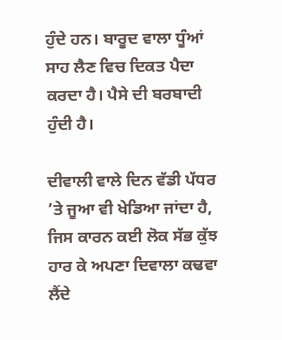ਹੁੰਦੇ ਹਨ। ਬਾਰੂਦ ਵਾਲਾ ਧੂੰਆਂ ਸਾਹ ਲੈਣ ਵਿਚ ਦਿਕਤ ਪੈਦਾ ਕਰਦਾ ਹੈ। ਪੈਸੇ ਦੀ ਬਰਬਾਦੀ ਹੁੰਦੀ ਹੈ।

ਦੀਵਾਲੀ ਵਾਲੇ ਦਿਨ ਵੱਡੀ ਪੱਧਰ ’ਤੇ ਜੂਆ ਵੀ ਖੇਡਿਆ ਜਾਂਦਾ ਹੈ, ਜਿਸ ਕਾਰਨ ਕਈ ਲੋਕ ਸੱਭ ਕੁੱਝ ਹਾਰ ਕੇ ਅਪਣਾ ਦਿਵਾਲਾ ਕਢਵਾ ਲੈਂਦੇ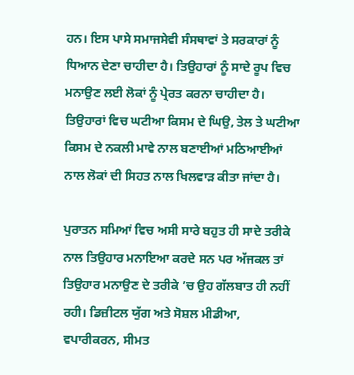ਹਨ। ਇਸ ਪਾਸੇ ਸਮਾਜਸੇਵੀ ਸੰਸਥਾਵਾਂ ਤੇ ਸਰਕਾਰਾਂ ਨੂੰ ਧਿਆਨ ਦੇਣਾ ਚਾਹੀਦਾ ਹੈ। ਤਿਉਹਾਰਾਂ ਨੂੰ ਸਾਦੇ ਰੂਪ ਵਿਚ ਮਨਾਉਣ ਲਈ ਲੋਕਾਂ ਨੂੰ ਪ੍ਰੇਰਤ ਕਰਨਾ ਚਾਹੀਦਾ ਹੈ। ਤਿਉਹਾਰਾਂ ਵਿਚ ਘਟੀਆ ਕਿਸਮ ਦੇ ਘਿਉ, ਤੇਲ ਤੇ ਘਟੀਆ ਕਿਸਮ ਦੇ ਨਕਲੀ ਮਾਵੇ ਨਾਲ ਬਣਾਈਆਂ ਮਠਿਆਈਆਂ ਨਾਲ ਲੋਕਾਂ ਦੀ ਸਿਹਤ ਨਾਲ ਖਿਲਵਾੜ ਕੀਤਾ ਜਾਂਦਾ ਹੈ।

ਪੁਰਾਤਨ ਸਮਿਆਂ ਵਿਚ ਅਸੀ ਸਾਰੇ ਬਹੁਤ ਹੀ ਸਾਦੇ ਤਰੀਕੇ ਨਾਲ ਤਿਉਹਾਰ ਮਨਾਇਆ ਕਰਦੇ ਸਨ ਪਰ ਅੱਜਕਲ ਤਾਂ ਤਿਉਹਾਰ ਮਨਾਉਣ ਦੇ ਤਰੀਕੇ ’ਚ ਉਹ ਗੱਲਬਾਤ ਹੀ ਨਹੀਂ ਰਹੀ। ਡਿਜ਼ੀਟਲ ਯੁੱਗ ਅਤੇ ਸੋਸ਼ਲ ਮੀਡੀਆ, ਵਪਾਰੀਕਰਨ, ਸੀਮਤ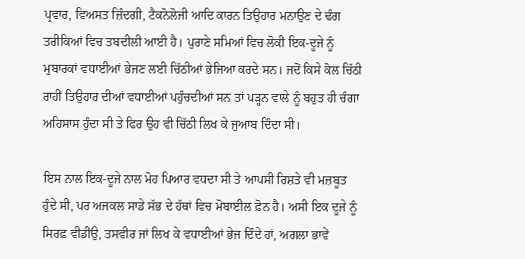ਪ੍ਰਵਾਰ, ਵਿਅਸਤ ਜ਼ਿੰਦਗੀ, ਟੈਕਨੋਲੋਜੀ ਆਦਿ ਕਾਰਨ ਤਿਉਹਾਰ ਮਨਾਉਣ ਦੇ ਢੰਗ ਤਰੀਕਿਆਂ ਵਿਚ ਤਬਦੀਲੀ ਆਈ ਹੈ। ਪੁਰਾਣੇ ਸਮਿਆਂ ਵਿਚ ਲੋਕੀ ਇਕ-ਦੂਜੇ ਨੂੰ ਮੁਬਾਰਕਾਂ ਵਧਾਈਆਂ ਭੇਜਣ ਲਈ ਚਿੱਠੀਆਂ ਭੇਜਿਆ ਕਰਦੇ ਸਨ। ਜਦੋਂ ਕਿਸੇ ਕੋਲ ਚਿੱਠੀ ਰਾਹੀਂ ਤਿਉਹਾਰ ਦੀਆਂ ਵਧਾਈਆਂ ਪਹੁੰਚਦੀਆਂ ਸਨ ਤਾਂ ਪੜ੍ਹਨ ਵਾਲੇ ਨੂੰ ਬਹੁਤ ਹੀ ਚੰਗਾ ਅਹਿਸਾਸ ਹੁੰਦਾ ਸੀ ਤੇ ਫਿਰ ਉਹ ਵੀ ਚਿੱਠੀ ਲਿਖ ਕੇ ਜੁਆਬ ਦਿੰਦਾ ਸੀ।

ਇਸ ਨਾਲ ਇਕ-ਦੂਜੇ ਨਾਲ ਮੋਹ ਪਿਆਰ ਵਧਦਾ ਸੀ ਤੇ ਆਪਸੀ ਰਿਸ਼ਤੇ ਵੀ ਮਜ਼ਬੂਤ ਹੁੰਦੇ ਸੀ, ਪਰ ਅਜਕਲ ਸਾਡੇ ਸੱਭ ਦੇ ਹੱਥਾਂ ਵਿਚ ਮੋਬਾਈਲ ਫ਼ੋਨ ਹੈ। ਅਸੀ ਇਕ ਦੂਜੇ ਨੂੰ ਸਿਰਫ਼ ਵੀਡੀਉ, ਤਸਵੀਰ ਜਾਂ ਲਿਖ ਕੇ ਵਧਾਈਆਂ ਭੇਜ ਦਿੰਦੇ ਹਾਂ, ਅਗਲਾ ਭਾਵੇਂ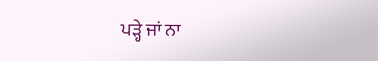ਪੜ੍ਹੇ ਜਾਂ ਨਾ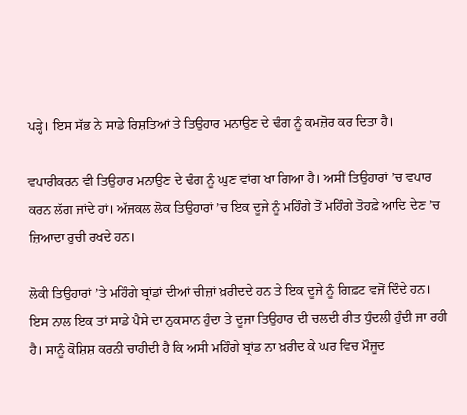ਪੜ੍ਹੇ। ਇਸ ਸੱਭ ਨੇ ਸਾਡੇ ਰਿਸ਼ਤਿਆਂ ਤੇ ਤਿਉਹਾਰ ਮਨਾਉਣ ਦੇ ਢੰਗ ਨੂੰ ਕਮਜ਼ੋਰ ਕਰ ਦਿਤਾ ਹੈ।

ਵਪਾਰੀਕਰਨ ਵੀ ਤਿਉਹਾਰ ਮਨਾਉਣ ਦੇ ਢੰਗ ਨੂੰ ਘੁਣ ਵਾਂਗ ਖਾ ਗਿਆ ਹੈ। ਅਸੀਂ ਤਿਉਹਾਰਾਂ ’ਚ ਵਪਾਰ ਕਰਨ ਲੱਗ ਜਾਂਦੇ ਹਾਂ। ਅੱਜਕਲ ਲੋਕ ਤਿਉਹਾਰਾਂ ’ਚ ਇਕ ਦੂਜੇ ਨੂੰ ਮਹਿੰਗੇ ਤੋਂ ਮਹਿੰਗੇ ਤੋਹਫ਼ੇ ਆਦਿ ਦੇਣ ’ਚ ਜ਼ਿਆਦਾ ਰੁਚੀ ਰਖਦੇ ਹਨ।

ਲੋਕੀ ਤਿਉਹਾਰਾਂ ’ਤੇ ਮਹਿੰਗੇ ਬ੍ਰਾਂਡਾਂ ਦੀਆਂ ਚੀਜ਼ਾਂ ਖ਼ਰੀਦਦੇ ਹਨ ਤੇ ਇਕ ਦੂਜੇ ਨੂੰ ਗਿਫ਼ਟ ਵਜੋਂ ਦਿੰਦੇ ਹਨ। ਇਸ ਨਾਲ ਇਕ ਤਾਂ ਸਾਡੇ ਪੈਸੇ ਦਾ ਨੁਕਸਾਨ ਹੁੰਦਾ ਤੇ ਦੂਜਾ ਤਿਉਹਾਰ ਦੀ ਚਲਦੀ ਰੀਤ ਧੁੰਦਲੀ ਹੁੰਦੀ ਜਾ ਰਹੀ ਹੈ। ਸਾਨੂੰ ਕੋਸ਼ਿਸ਼ ਕਰਨੀ ਚਾਹੀਦੀ ਹੈ ਕਿ ਅਸੀ ਮਹਿੰਗੇ ਬ੍ਰਾਂਡ ਨਾ ਖ਼ਰੀਦ ਕੇ ਘਰ ਵਿਚ ਮੌਜੂਦ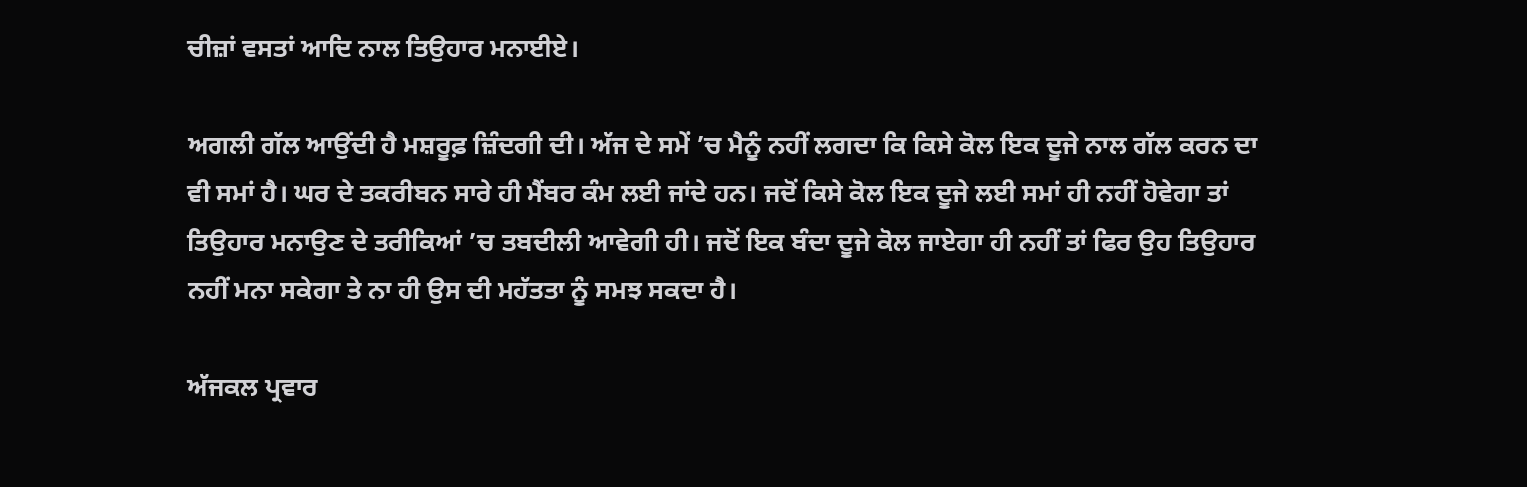ਚੀਜ਼ਾਂ ਵਸਤਾਂ ਆਦਿ ਨਾਲ ਤਿਉਹਾਰ ਮਨਾਈਏ।

ਅਗਲੀ ਗੱਲ ਆਉਂਦੀ ਹੈ ਮਸ਼ਰੂਫ਼ ਜ਼ਿੰਦਗੀ ਦੀ। ਅੱਜ ਦੇ ਸਮੇਂ ’ਚ ਮੈਨੂੰ ਨਹੀਂ ਲਗਦਾ ਕਿ ਕਿਸੇ ਕੋਲ ਇਕ ਦੂਜੇ ਨਾਲ ਗੱਲ ਕਰਨ ਦਾ ਵੀ ਸਮਾਂ ਹੈ। ਘਰ ਦੇ ਤਕਰੀਬਨ ਸਾਰੇ ਹੀ ਮੈਂਬਰ ਕੰਮ ਲਈ ਜਾਂਦੇ ਹਨ। ਜਦੋਂ ਕਿਸੇ ਕੋਲ ਇਕ ਦੂਜੇ ਲਈ ਸਮਾਂ ਹੀ ਨਹੀਂ ਹੋਵੇਗਾ ਤਾਂ ਤਿਉਹਾਰ ਮਨਾਉਣ ਦੇ ਤਰੀਕਿਆਂ ’ਚ ਤਬਦੀਲੀ ਆਵੇਗੀ ਹੀ। ਜਦੋਂ ਇਕ ਬੰਦਾ ਦੂਜੇ ਕੋਲ ਜਾਏਗਾ ਹੀ ਨਹੀਂ ਤਾਂ ਫਿਰ ਉਹ ਤਿਉਹਾਰ ਨਹੀਂ ਮਨਾ ਸਕੇਗਾ ਤੇ ਨਾ ਹੀ ਉਸ ਦੀ ਮਹੱਤਤਾ ਨੂੰ ਸਮਝ ਸਕਦਾ ਹੈ।

ਅੱਜਕਲ ਪ੍ਰਵਾਰ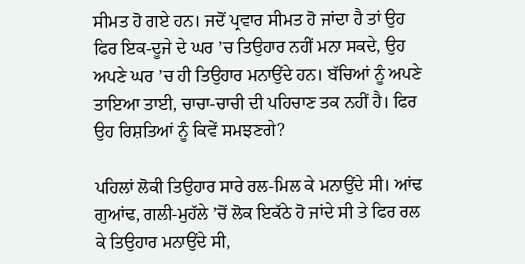ਸੀਮਤ ਹੋ ਗਏ ਹਨ। ਜਦੋਂ ਪ੍ਰਵਾਰ ਸੀਮਤ ਹੋ ਜਾਂਦਾ ਹੈ ਤਾਂ ਉਹ ਫਿਰ ਇਕ-ਦੂਜੇ ਦੇ ਘਰ ’ਚ ਤਿਉਹਾਰ ਨਹੀਂ ਮਨਾ ਸਕਦੇ, ਉਹ ਅਪਣੇ ਘਰ ’ਚ ਹੀ ਤਿਉਹਾਰ ਮਨਾਉਂਦੇ ਹਨ। ਬੱਚਿਆਂ ਨੂੰ ਅਪਣੇ ਤਾਇਆ ਤਾਈ, ਚਾਚਾ-ਚਾਚੀ ਦੀ ਪਹਿਚਾਣ ਤਕ ਨਹੀਂ ਹੈ। ਫਿਰ ਉਹ ਰਿਸ਼ਤਿਆਂ ਨੂੰ ਕਿਵੇਂ ਸਮਝਣਗੇ?

ਪਹਿਲਾਂ ਲੋਕੀ ਤਿਉਹਾਰ ਸਾਰੇ ਰਲ-ਮਿਲ ਕੇ ਮਨਾਉਂਦੇ ਸੀ। ਆਂਢ ਗੁਆਂਢ, ਗਲੀ-ਮੁਹੱਲੇ ’ਚੋਂ ਲੋਕ ਇਕੱਠੇ ਹੋ ਜਾਂਦੇ ਸੀ ਤੇ ਫਿਰ ਰਲ ਕੇ ਤਿਉਹਾਰ ਮਨਾਉਂਦੇ ਸੀ,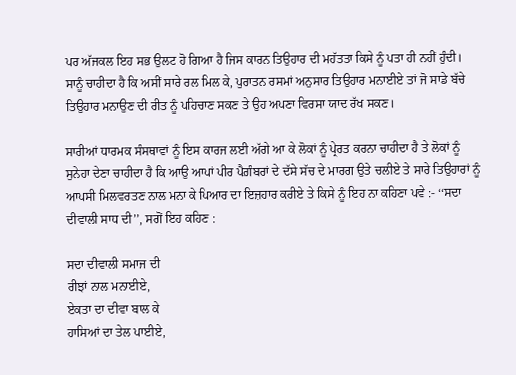ਪਰ ਅੱਜਕਲ ਇਹ ਸਭ ਉਲਟ ਹੋ ਗਿਆ ਹੈ ਜਿਸ ਕਾਰਨ ਤਿਉਹਾਰ ਦੀ ਮਹੱਤਤਾ ਕਿਸੇ ਨੂੰ ਪਤਾ ਹੀ ਨਹੀਂ ਹੁੰਦੀ। ਸਾਨੂੰ ਚਾਹੀਦਾ ਹੈ ਕਿ ਅਸੀਂ ਸਾਰੇ ਰਲ ਮਿਲ ਕੇ, ਪੁਰਾਤਨ ਰਸਮਾਂ ਅਨੁਸਾਰ ਤਿਉਹਾਰ ਮਨਾਈਏ ਤਾਂ ਜੋ ਸਾਡੇ ਬੱਚੇ ਤਿਉਹਾਰ ਮਨਾਉਣ ਦੀ ਰੀਤ ਨੂੰ ਪਹਿਚਾਣ ਸਕਣ ਤੇ ਉਹ ਅਪਣਾ ਵਿਰਸਾ ਯਾਦ ਰੱਖ ਸਕਣ।

ਸਾਰੀਆਂ ਧਾਰਮਕ ਸੰਸਥਾਵਾਂ ਨੂੰ ਇਸ ਕਾਰਜ ਲਈ ਅੱਗੇ ਆ ਕੇ ਲੋਕਾਂ ਨੂੰ ਪ੍ਰੇਰਤ ਕਰਨਾ ਚਾਹੀਦਾ ਹੈ ਤੇ ਲੋਕਾਂ ਨੂੰ ਸੁਨੇਹਾ ਦੇਣਾ ਚਾਹੀਦਾ ਹੈ ਕਿ ਆਉ ਆਪਾਂ ਪੀਰ ਪੈਗ਼ੰਬਰਾਂ ਦੇ ਦੱਸੇ ਸੱਚ ਦੇ ਮਾਰਗ ਉਤੇ ਚਲੀਏ ਤੇ ਸਾਰੇ ਤਿਉਹਾਰਾਂ ਨੂੰ ਆਪਸੀ ਮਿਲਵਰਤਣ ਨਾਲ ਮਨਾ ਕੇ ਪਿਆਰ ਦਾ ਇਜ਼ਹਾਰ ਕਰੀਏ ਤੇ ਕਿਸੇ ਨੂੰ ਇਹ ਨਾ ਕਹਿਣਾ ਪਵੇ :- ‘‘ਸਦਾ ਦੀਵਾਲੀ ਸਾਧ ਦੀ’’, ਸਗੋਂ ਇਹ ਕਹਿਣ :

ਸਦਾ ਦੀਵਾਲੀ ਸਮਾਜ ਦੀ
ਰੀਝਾਂ ਨਾਲ ਮਨਾਈਏ,
ਏਕਤਾ ਦਾ ਦੀਵਾ ਬਾਲ ਕੇ
ਹਾਸਿਆਂ ਦਾ ਤੇਲ ਪਾਈਏ,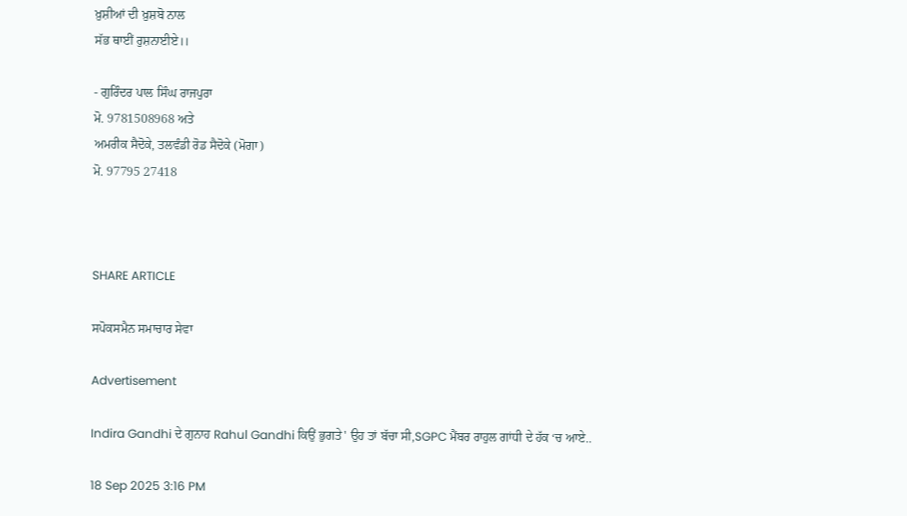ਖ਼ੁਸ਼ੀਆਂ ਦੀ ਖ਼ੁਸ਼ਬੋ ਨਾਲ
ਸੱਭ ਥਾਈਂ ਰੁਸ਼ਨਾਈਏ।।

- ਗੁਰਿੰਦਰ ਪਾਲ ਸਿੰਘ ਰਾਜਪੁਰਾ
ਮੋ. 9781508968 ਅਤੇ
ਅਮਰੀਕ ਸੈਦੋਕੇ, ਤਲਵੰਡੀ ਰੋਡ ਸੈਦੋਕੇ (ਮੋਗਾ)
ਮੋ. 97795 27418



SHARE ARTICLE

ਸਪੋਕਸਮੈਨ ਸਮਾਚਾਰ ਸੇਵਾ

Advertisement

Indira Gandhi ਦੇ ਗੁਨਾਹ Rahul Gandhi ਕਿਉਂ ਭੁਗਤੇ' ਉਹ ਤਾਂ ਬੱਚਾ ਸੀ,SGPC ਮੈਂਬਰ ਰਾਹੁਲ ਗਾਂਧੀ ਦੇ ਹੱਕ ‘ਚ ਆਏ..

18 Sep 2025 3:16 PM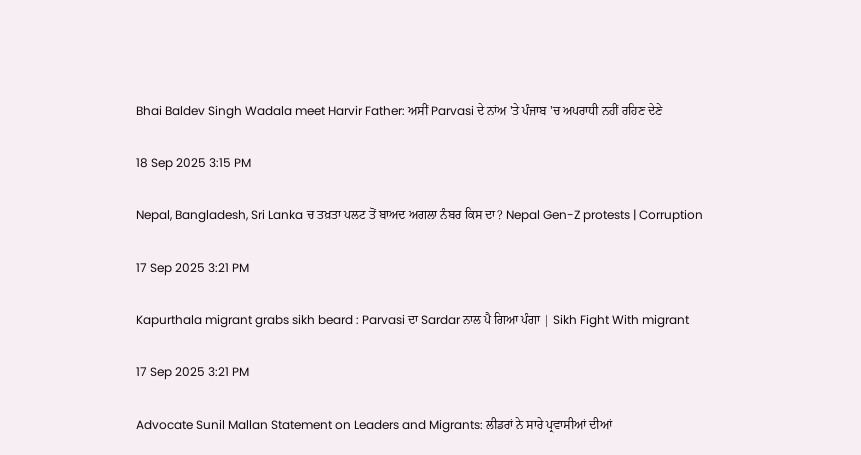Bhai Baldev Singh Wadala meet Harvir Father: ਅਸੀਂ Parvasi ਦੇ ਨਾਂਅ 'ਤੇ ਪੰਜਾਬ 'ਚ ਅਪਰਾਧੀ ਨਹੀਂ ਰਹਿਣ ਦੇਣੇ

18 Sep 2025 3:15 PM

Nepal, Bangladesh, Sri Lanka ਚ ਤਖ਼ਤਾ ਪਲਟ ਤੋਂ ਬਾਅਦ ਅਗਲਾ ਨੰਬਰ ਕਿਸ ਦਾ? Nepal Gen-Z protests | Corruption

17 Sep 2025 3:21 PM

Kapurthala migrant grabs sikh beard : Parvasi ਦਾ Sardar ਨਾਲ ਪੈ ਗਿਆ ਪੰਗਾ | Sikh Fight With migrant

17 Sep 2025 3:21 PM

Advocate Sunil Mallan Statement on Leaders and Migrants: ਲੀਡਰਾਂ ਨੇ ਸਾਰੇ ਪ੍ਰਵਾਸੀਆਂ ਦੀਆਂ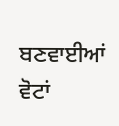ਬਣਵਾਈਆਂ ਵੋਟਾਂ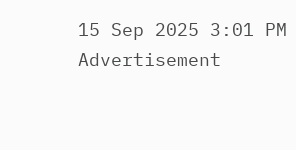15 Sep 2025 3:01 PM
Advertisement